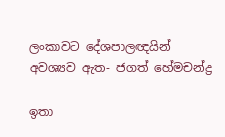ලංකාවට දේශපාලඥයින් අවශ්‍යව ඇත- ජගත් හේමචන්ද්‍ර

ඉතා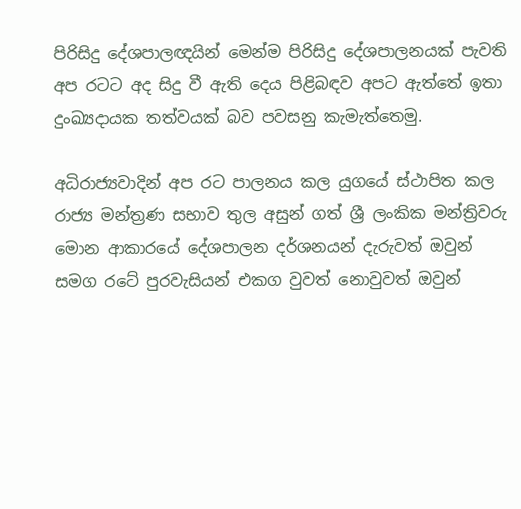පිරිසිදු දේශපාලඥයින් මෙන්ම පිරිසිදු දේශපාලනයක් පැවති අප රටට අද සිදු වී ඇති දෙය පිළිබඳව අපට ඇත්තේ ඉතා දුංඛ්‍යදායක තත්වයක් බව පවසනු කැමැත්තෙමු.

අධිරාජ්‍යවාදින් අප රට පාලනය කල යුගයේ ස්ථාපිත කල රාජ්‍ය මන්ත්‍රණ සභාව තුල අසුන් ගත් ශ්‍රී ලංකික මන්ත්‍රිවරු මොන ආකාරයේ දේශපාලන දර්ශනයන් දැරුවත් ඔවුන් සමග රටේ පුරවැසියන් එකග වුවත් නොවුවත් ඔවුන්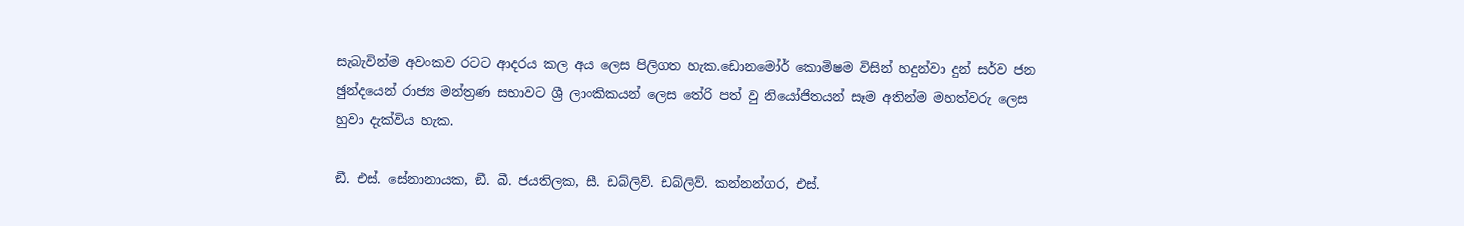සැබැවින්ම අවංකව රටට ආදරය කල අය ලෙස පිලිගත හැක.ඩොනමෝර් කොමිෂම විසින් හදුන්වා දුන් සර්ව ජන ඡුන්දයෙන් රාජ්‍ය මන්ත්‍රණ සභාවට ශ්‍රී ලාංකිකයන් ලෙස තේරි පත් වු නියෝජිතයන් සෑම අතින්ම මහත්වරු ලෙස හුවා දැක්විය හැක.

ඞී. එස්. සේනානායක, ඞී. බී. ජයතිලක, සී. ඩබ්ලිව්. ඩබ්ලිව්. කන්නන්ගර, එස්.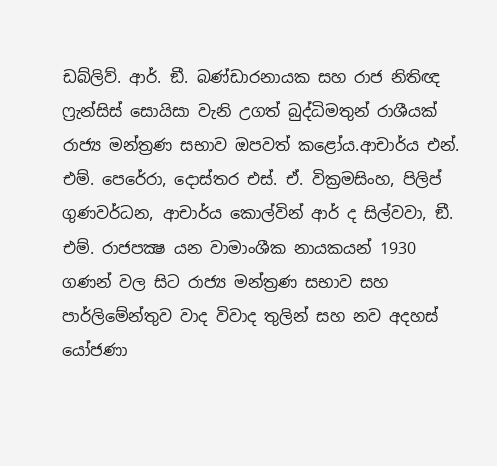ඩබ්ලිව්. ආර්. ඞී. බණ්ඩාරනායක සහ රාජ නිතිඥ ෆ්‍රැන්සිස් සොයිසා වැනි උගත් බුද්ධිමතුන් රාශීයක් රාජ්‍ය මන්ත්‍රණ සභාව ඔපවත් කළෝය.ආචාර්ය එන්. එම්. පෙරේරා, දොස්තර එස්. ඒ. වික්‍රමසිංහ, පිලිප් ගුණවර්ධන, ආචාර්ය කොල්වින් ආර් ද සිල්වවා, ඞී. එම්. රාජපක්‍ෂ යන වාමාංශීක නායකයන් 1930 ගණන් වල සිට රාජ්‍ය මන්ත්‍රණ සභාව සහ පාර්ලිමේන්තුව වාද විවාද තුලින් සහ නව අදහස් යෝජණා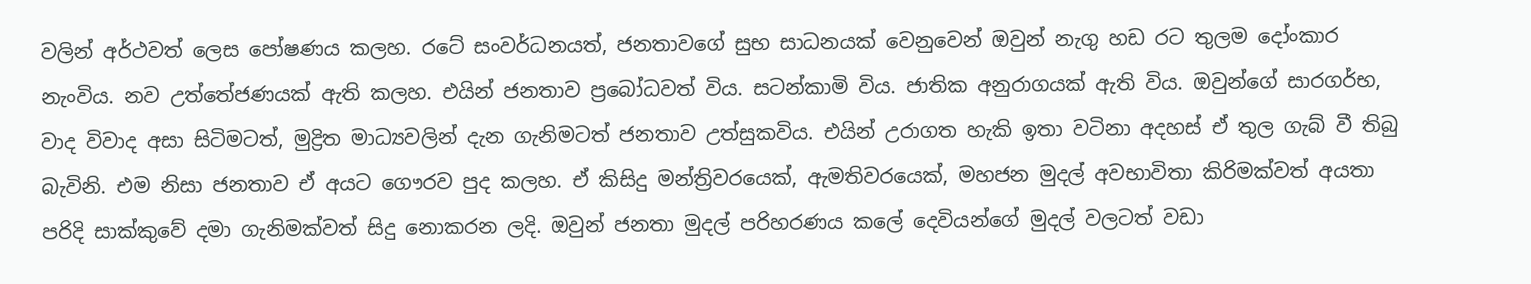වලින් අර්ථවත් ලෙස පෝෂණය කලහ. රටේ සංවර්ධනයත්, ජනතාවගේ සුභ සාධනයක් වෙනුවෙන් ඔවුන් නැගු හඩ රට තුලම දෝංකාර නැංවිය. නව උත්තේජණයක් ඇති කලහ. එයින් ජනතාව ප්‍රබෝධවත් විය. සටන්කාමි විය. ජාතික අනුරාගයක් ඇති විය. ඔවුන්ගේ සාරගර්භ, වාද විවාද අසා සිටිමටත්, මුද්‍රිත මාධ්‍යවලින් දැන ගැනිමටත් ජනතාව උත්සුකවිය. එයින් උරාගත හැකි ඉතා වටිනා අදහස් ඒ තුල ගැබ් වී තිබු බැවිනි. එම නිසා ජනතාව ඒ අයට ගෞරව පුද කලහ. ඒ කිසිදු මන්ත්‍රිවරයෙක්, ඇමතිවරයෙක්, මහජන මුදල් අවභාවිතා කිරිමක්වත් අයතා පරිදි සාක්කුවේ දමා ගැනිමක්වත් සිදු නොකරන ලදි. ඔවුන් ජනතා මුදල් පරිහරණය කලේ දෙවියන්ගේ මුදල් වලටත් වඩා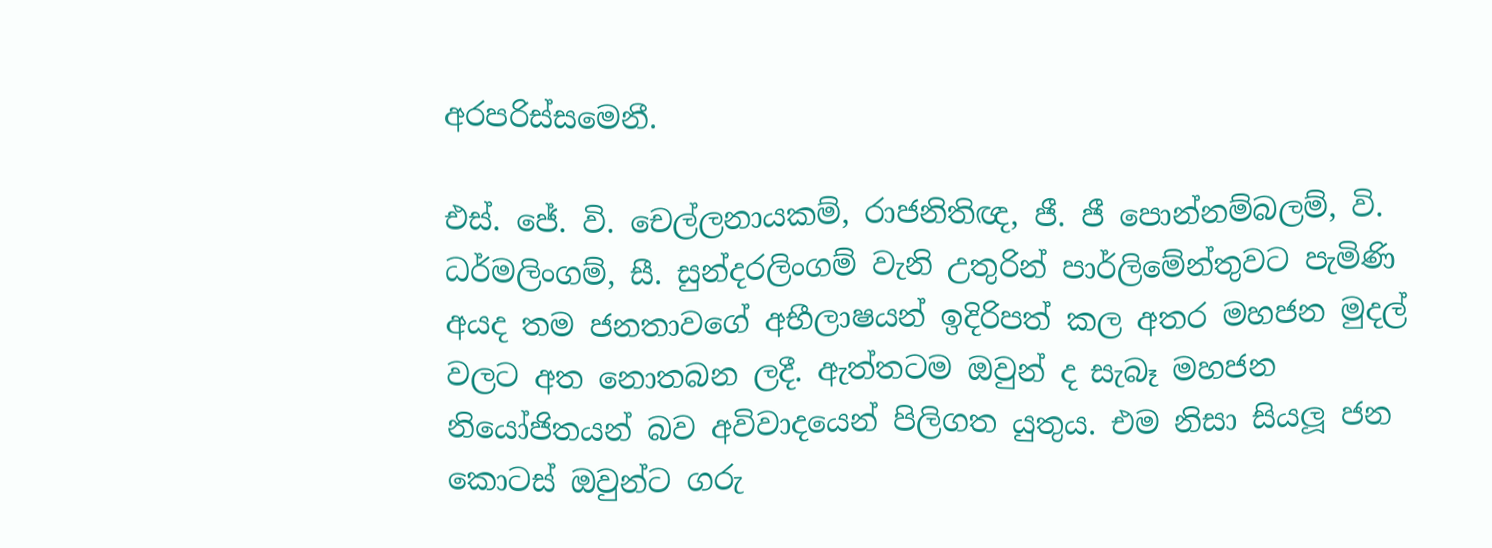අරපරිස්සමෙනී.

එස්. ජේ. වි. චෙල්ලනායකම්, රාජනිතිඥ, ජී. ජී පොන්නම්බලම්, වි. ධර්මලිංගම්, සී. සුන්දරලිංගම් වැනි උතුරින් පාර්ලිමේන්තුවට පැමිණි අයද තම ජනතාවගේ අභීලාෂයන් ඉදිරිපත් කල අතර මහජන මුදල් වලට අත නොතබන ලදී. ඇත්තටම ඔවුන් ද සැබෑ මහජන නියෝජිතයන් බව අවිවාදයෙන් පිලිගත යුතුය. එම නිසා සියලූ ජන කොටස් ඔවුන්ට ගරු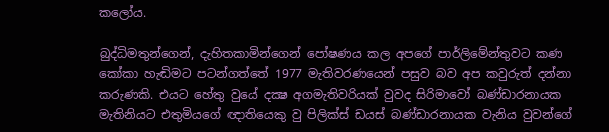කලෝය.

බුද්ධිමතුන්ගෙන්, දැහිතකාමින්ගෙන් පෝෂණය කල අපගේ පාර්ලිමේන්තුවට කණ කෝකා හැඬිමට පටන්ගත්තේ 1977 මැතිවරණයෙන් පසුව බව අප කවුරුත් දන්නා කරුණකි. එයට හේතු වුයේ දක්‍ෂ අගමැතිවරියක් වුවද සිරිමාවෝ බණ්ඩාරනායක මැතිනියට එතුමියගේ ඥාතියෙකු වු පිලික්ස් ඩයස් බණ්ඩාරනායක වැනිය වුවන්ගේ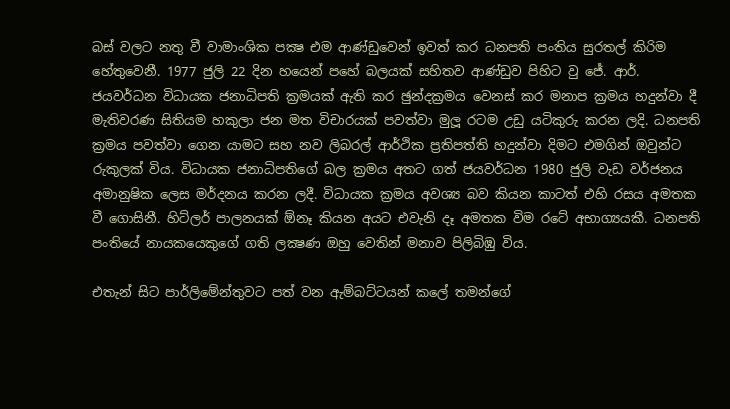බස් වලට නතු වී වාමාංශික පක්‍ෂ එම ආණ්ඩුවෙන් ඉවත් කර ධනපති පංතිය සුරතල් කිරිම හේතුවෙනී. 1977 ජුලි 22 දින හයෙන් පහේ බලයක් සහිතව ආණ්ඩුව පිහිට වු ජේ. ආර්. ජයවර්ධන විධායක ජනාධිපති ක්‍රමයක් ඇති කර ඡුන්දක්‍රමය වෙනස් කර මනාප ක්‍රමය හදුන්වා දී මැතිවරණ සිතියම හකුලා ජන මත විචාරයක් පවත්වා මුලූ රටම උඩු යටිකුරු කරන ලදි. ධනපති ක්‍රමය පවත්වා ගෙන යාමට සහ නව ලිබරල් ආර්ථික ප්‍රතිපත්ති හදුන්වා දිමට එමගින් ඔවුන්ට රුකුලක් විය. විධායක ජනාධිපතිගේ බල ක්‍රමය අතට ගත් ජයවර්ධන 1980 ජුලි වැඩ වර්ජනය අමානුෂික ලෙස මර්දනය කරන ලදී. විධායක ක්‍රමය අවශ්‍ය බව කියන කාටත් එහි රසය අමතක වී ගොසිනී. හිට්ලර් පාලනයක් ඕනෑ කියන අයට එවැනි දෑ අමතක විම රටේ අභාග්‍යයකී. ධනපති පංතියේ නායකයෙකුගේ ගති ලක්‍ෂණ ඔහු වෙතින් මනාව පිලිබිඹු විය.

එතැන් සිට පාර්ලිමේන්තුවට පත් වන ඇම්බට්ටයන් කලේ තමන්ගේ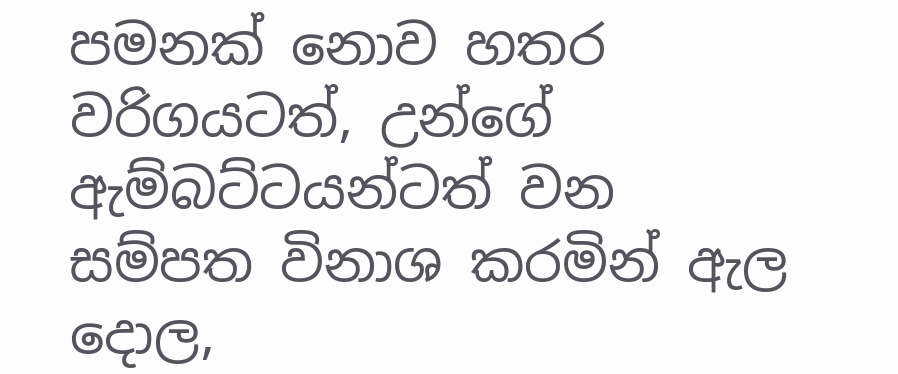පමනක් නොව හතර වරිගයටත්, උන්ගේ ඇම්බට්ටයන්ටත් වන සම්පත විනාශ කරමින් ඇල දොල,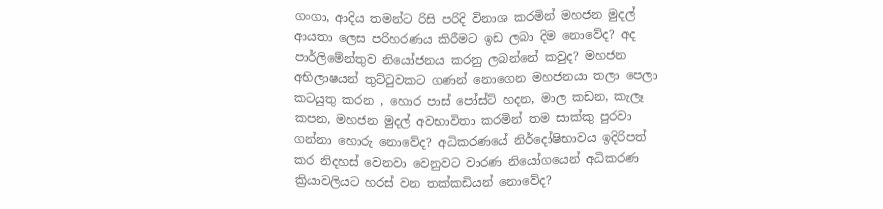ගංගා, ආදිය තමන්ට රිසි පරිදි විනාශ කරමින් මහජන මුදල් ආයතා ලෙස පරිහරණය කිරීමට ඉඩ ලබා දිම නොවේද? අද පාර්ලිමේන්තුව නියෝජනය කරනු ලබන්නේ කවුද? මහජන අභිලාෂයන් තුට්ටුවකට ගණන් නොගෙන මහජනයා තලා පෙලා කටයුතු කරන , හොර පාස් පෝස්ට් හදන, මාල කඩන, කැලෑ කපන, මහජන මුදල් අවභාවිතා කරමින් තම සාක්කු පුරවා ගන්නා හොරු නොවේද? අධිකරණයේ නිර්දෝෂිභාවය ඉදිරිපත් කර නිදහස් වෙනවා වෙනුවට වාරණ නියෝගයෙන් අධිකරණ ක්‍රියාවලියට හරස් වන තක්කඩියන් නොවේද?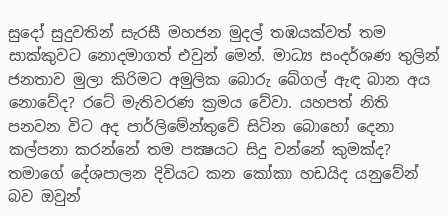සුදෝ සුදුවතින් සැරසී මහජන මුදල් තඹයක්වත් තම සාක්කුවට නොදමාගත් එවුන් මෙන්. මාධ්‍ය සංදර්ශණ තුලින් ජනතාව මුලා කිරිමට අමුලික බොරු බේගල් ඇඳ බාන අය නොවේද? රටේ මැතිවරණ ක්‍රමය වේවා. යහපත් නිති පනවන විට අද පාර්ලිමේන්තුවේ සිටින බොහෝ දෙනා කල්පනා කරන්නේ තම පක්‍ෂයට සිදු වන්නේ කුමක්ද? තමාගේ දේශපාලන දිවියට කන කෝකා හඩයිද යනුවේන් බව ඔවුන්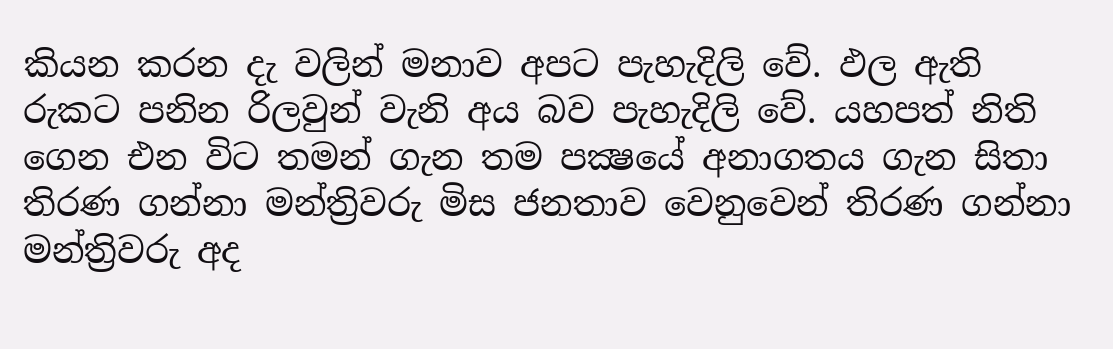කියන කරන දැ වලින් මනාව අපට පැහැදිලි වේ. ඵල ඇති රුකට පනින රිලවුන් වැනි අය බව පැහැදිලි වේ. යහපත් නිති ගෙන එන විට තමන් ගැන තම පක්‍ෂයේ අනාගතය ගැන සිතා තිරණ ගන්නා මන්ත්‍රිවරු මිස ජනතාව වෙනුවෙන් තිරණ ගන්නා මන්ත්‍රිවරු අද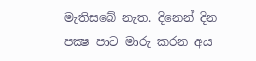මැතිසබේ නැත. දිනෙන් දින පක්‍ෂ පාට මාරු කරන අය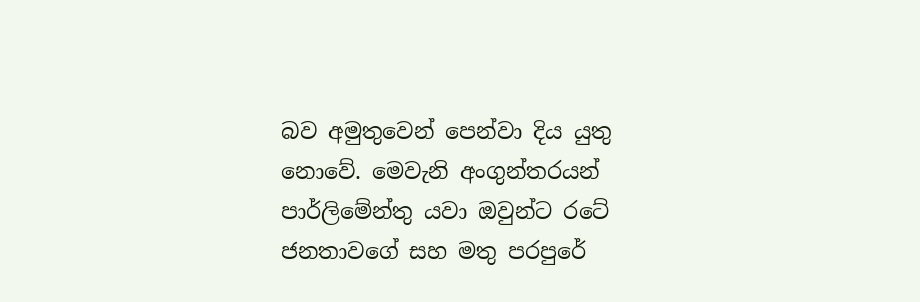බව අමුතුවෙන් පෙන්වා දිය යුතු නොවේ. මෙවැනි අංගුන්තරයන් පාර්ලිමේන්තු යවා ඔවුන්ට රටේ ජනතාවගේ සහ මතු පරපුරේ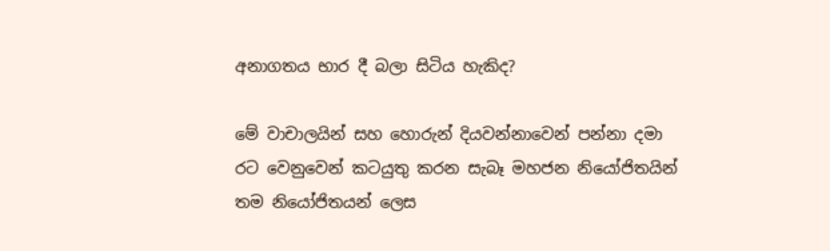අනාගතය භාර දී බලා සිටිය හැකිද?

මේ වාචාලයින් සහ හොරුන් දියවන්නාවෙන් පන්නා දමා රට වෙනුවෙන් කටයුතු කරන සැබෑ මහජන නියෝජිතයින් තම නියෝජිතයන් ලෙස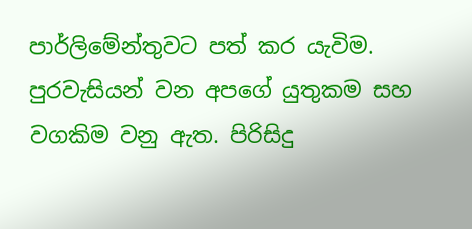පාර්ලිමේන්තුවට පත් කර යැවිම. පුරවැසියන් වන අපගේ යුතුකම සහ වගකිම වනු ඇත. පිරිසිදු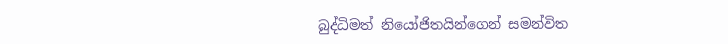බුද්ධිමත් නියෝජිතයින්ගෙන් සමන්විත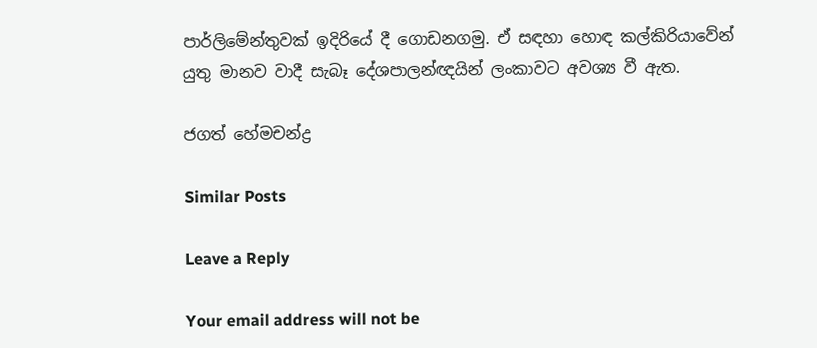පාර්ලිමේන්තුවක් ඉදිරියේ දී ගොඩනගමු. ඒ සඳහා හොඳ කල්කිරියාවේන් යුතු මානව වාදී සැබෑ දේශපාලන්ඥයින් ලංකාවට අවශ්‍ය වී ඇත.

ජගත් හේමචන්ද්‍ර

Similar Posts

Leave a Reply

Your email address will not be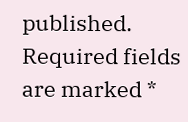published. Required fields are marked *